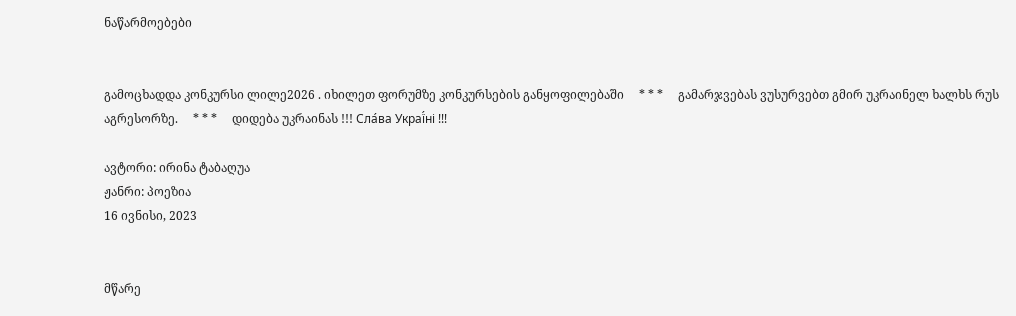ნაწარმოებები


გამოცხადდა კონკურსი ლილე2026 . იხილეთ ფორუმზე კონკურსების განყოფილებაში     * * *     გამარჯვებას ვუსურვებთ გმირ უკრაინელ ხალხს რუს აგრესორზე.     * * *     დიდება უკრაინას !!! Сла́ва Украї́ні !!!

ავტორი: ირინა ტაბაღუა
ჟანრი: პოეზია
16 ივნისი, 2023


მწარე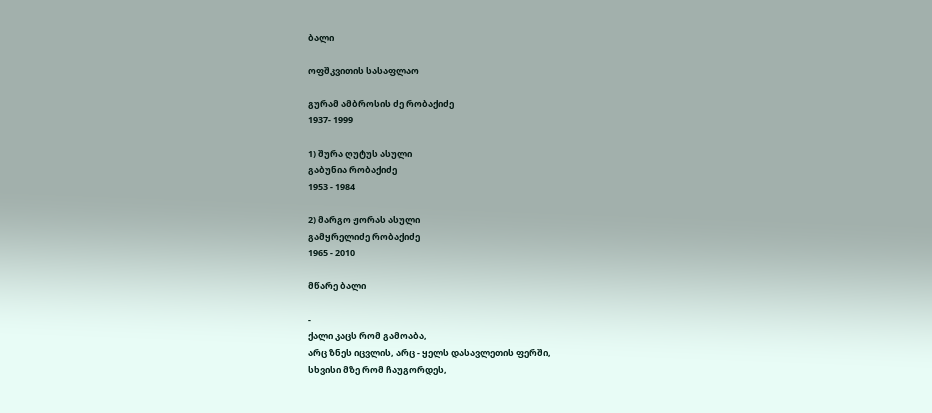ბალი

ოფშკვითის სასაფლაო

გურამ ამბროსის ძე რობაქიძე
1937- 1999

1) შურა ღუტუს ასული
გაბუნია რობაქიძე
1953 - 1984

2) მარგო ჟორას ასული
გამყრელიძე რობაქიძე
1965 - 2010

მწარე ბალი

-
ქალი კაცს რომ გამოაბა,
არც ზნეს იცვლის, არც - ყელს დასავლეთის ფერში,
სხვისი მზე რომ ჩაუგორდეს,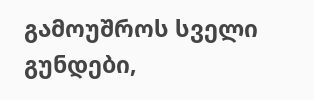გამოუშროს სველი გუნდები,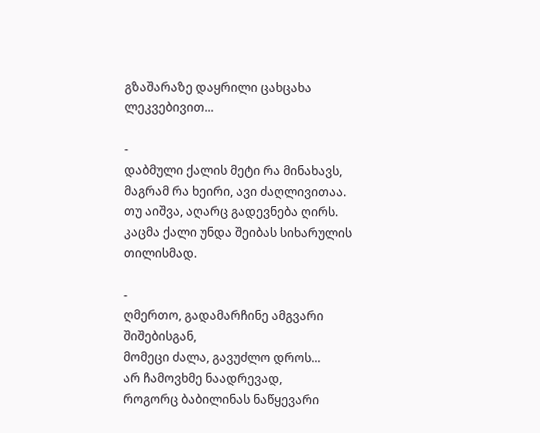გზაშარაზე დაყრილი ცახცახა ლეკვებივით...

-
დაბმული ქალის მეტი რა მინახავს,
მაგრამ რა ხეირი, ავი ძაღლივითაა.
თუ აიშვა, აღარც გადევნება ღირს.
კაცმა ქალი უნდა შეიბას სიხარულის თილისმად.

-
ღმერთო, გადამარჩინე ამგვარი შიშებისგან,
მომეცი ძალა, გავუძლო დროს...
არ ჩამოვხმე ნაადრევად,
როგორც ბაბილინას ნაწყევარი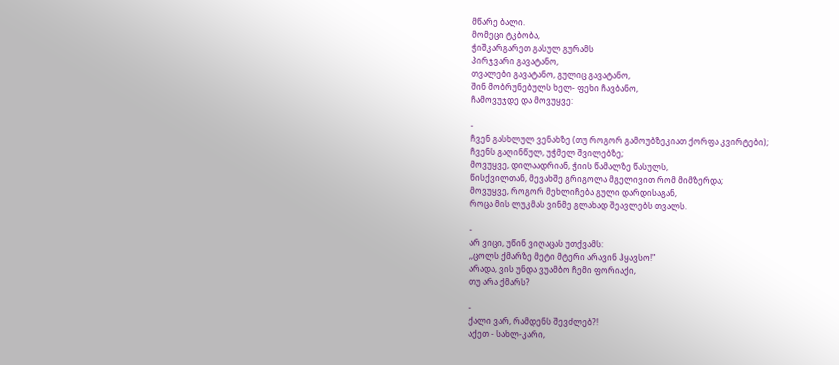მწარე ბალი.
მომეცი ტკბობა,
ჭიშკარგარეთ გასულ გურამს
პირჯვარი გავატანო,
თვალები გავატანო, გულიც გავატანო,
შინ მობრუნებულს ხელ- ფეხი ჩავბანო,
ჩამოვუჯდე და მოვუყვე:

-
ჩვენ გასხლულ ვენახზე (თუ როგორ გამოუბზეკიათ ქორფა კვირტები);
ჩვენს გაღინწულ, უჭმელ შვილებზე;
მოვუყვე, დილაადრიან, ჭიის წამალზე წასულს,
წისქვილთან, მევახშე გრიგოლა მგელივით რომ მიმზერდა;
მოვუყვე, როგორ მეხლიჩება გული დარდისაგან,
როცა მის ლუკმას ვინმე გლახად შეავლებს თვალს.

-
არ ვიცი, უწინ ვიღაცას უთქვამს:
,,ცოლს ქმარზე მეტი მტერი არავინ ჰყავსო!"
არადა, ვის უნდა ვუამბო ჩემი ფორიაქი,
თუ არა ქმარს?

-
ქალი ვარ, რამდენს შევძლებ?!
აქეთ - სახლ-კარი,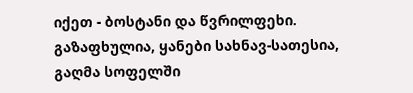იქეთ - ბოსტანი და წვრილფეხი.
გაზაფხულია, ყანები სახნავ-სათესია,
გაღმა სოფელში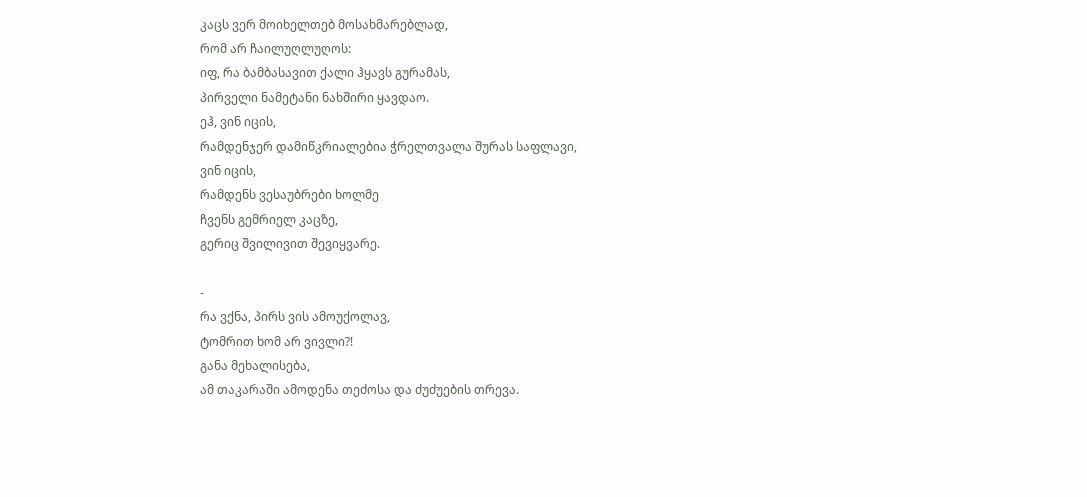კაცს ვერ მოიხელთებ მოსახმარებლად,
რომ არ ჩაილუღლუღოს:
იფ, რა ბამბასავით ქალი ჰყავს გურამას,
პირველი ნამეტანი ნახშირი ყავდაო.
ეჰ, ვინ იცის,
რამდენჯერ დამიწკრიალებია ჭრელთვალა შურას საფლავი,
ვინ იცის,
რამდენს ვესაუბრები ხოლმე
ჩვენს გემრიელ კაცზე,
გერიც შვილივით შევიყვარე.

-
რა ვქნა, პირს ვის ამოუქოლავ,
ტომრით ხომ არ ვივლი?!
განა მეხალისება,
ამ თაკარაში ამოდენა თეძოსა და ძუძუების თრევა.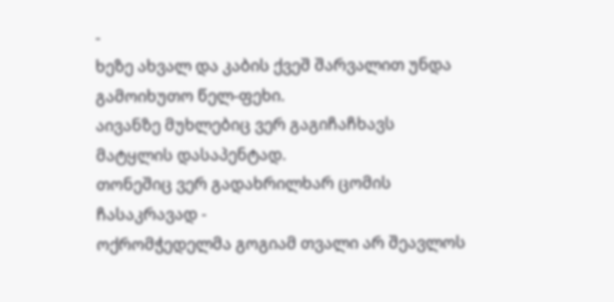-
ხეზე ახვალ და კაბის ქვეშ შარვალით უნდა გამოიხუთო წელ-ფეხი.
აივანზე მუხლებიც ვერ გაგიჩაჩხავს
მატყლის დასაპენტად.
თონეშიც ვერ გადახრილხარ ცომის ჩასაკრავად -
ოქრომჭედელმა გოგიამ თვალი არ შეავლოს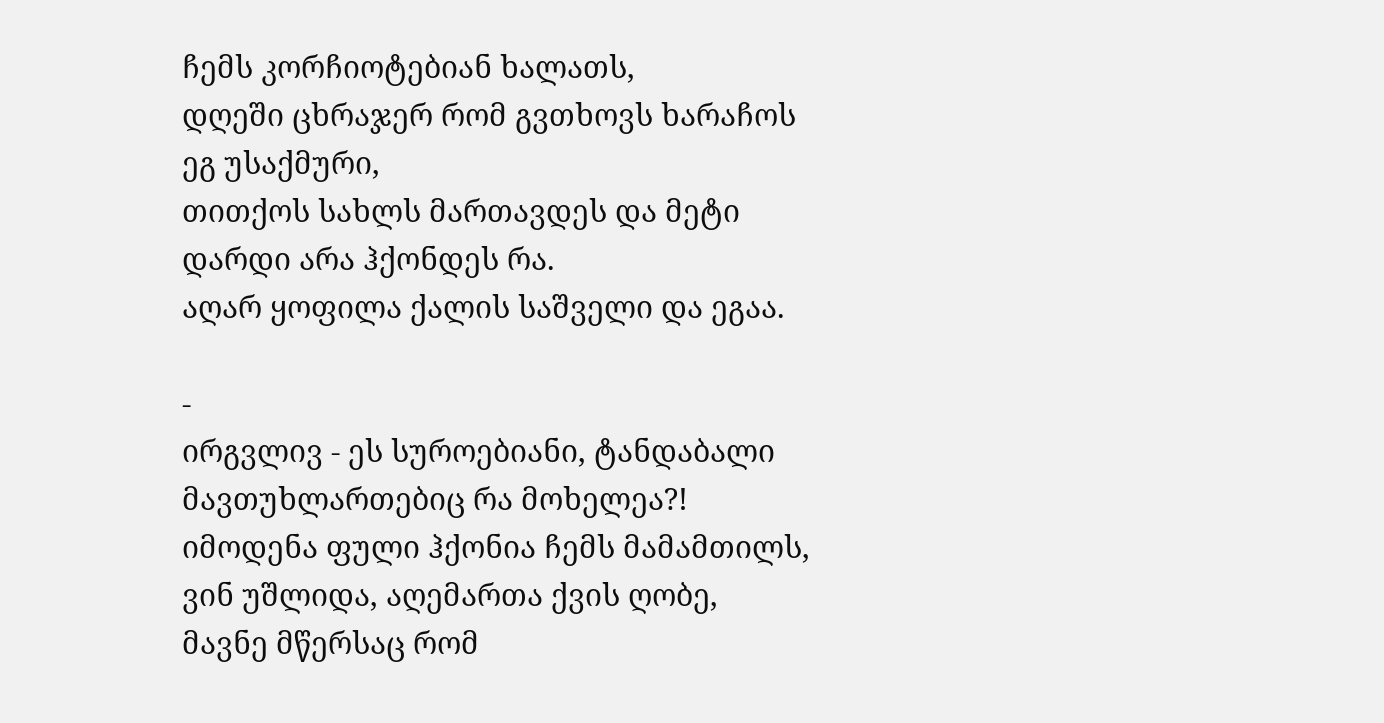ჩემს კორჩიოტებიან ხალათს,
დღეში ცხრაჯერ რომ გვთხოვს ხარაჩოს ეგ უსაქმური,
თითქოს სახლს მართავდეს და მეტი დარდი არა ჰქონდეს რა.
აღარ ყოფილა ქალის საშველი და ეგაა.

-
ირგვლივ - ეს სუროებიანი, ტანდაბალი მავთუხლართებიც რა მოხელეა?!
იმოდენა ფული ჰქონია ჩემს მამამთილს,
ვინ უშლიდა, აღემართა ქვის ღობე,
მავნე მწერსაც რომ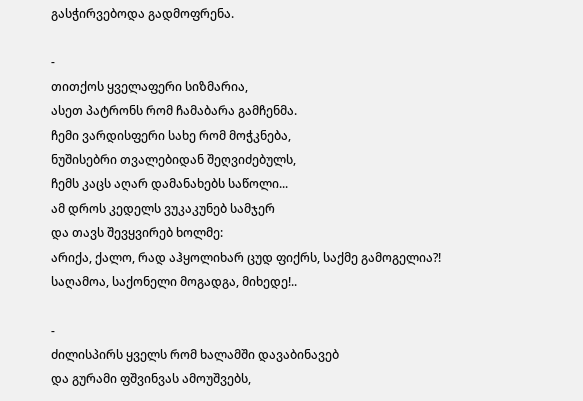გასჭირვებოდა გადმოფრენა.

-
თითქოს ყველაფერი სიზმარია,
ასეთ პატრონს რომ ჩამაბარა გამჩენმა.
ჩემი ვარდისფერი სახე რომ მოჭკნება,
ნუშისებრი თვალებიდან შეღვიძებულს,
ჩემს კაცს აღარ დამანახებს საწოლი...
ამ დროს კედელს ვუკაკუნებ სამჯერ
და თავს შევყვირებ ხოლმე:
არიქა, ქალო, რად აჰყოლიხარ ცუდ ფიქრს, საქმე გამოგელია?!
საღამოა, საქონელი მოგადგა, მიხედე!..

-
ძილისპირს ყველს რომ ხალამში დავაბინავებ
და გურამი ფშვინვას ამოუშვებს,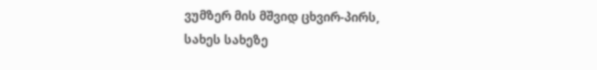ვუმზერ მის მშვიდ ცხვირ-პირს,
სახეს სახეზე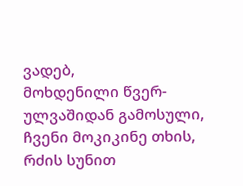ვადებ,
მოხდენილი წვერ-ულვაშიდან გამოსული,
ჩვენი მოკიკინე თხის,
რძის სუნით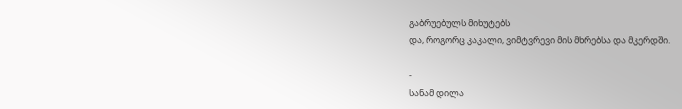გაბრუებულს მიხუტებს
და, როგორც კაკალი, ვიმტვრევი მის მხრებსა და მკერდში.

-
სანამ დილა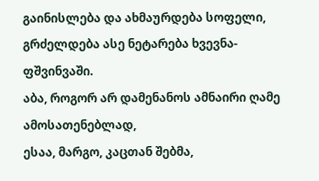გაინისლება და ახმაურდება სოფელი,
გრძელდება ასე ნეტარება ხვევნა-ფშვინვაში.
აბა, როგორ არ დამენანოს ამნაირი ღამე ამოსათენებლად,
ესაა, მარგო, კაცთან შებმა,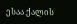ესაა ქალის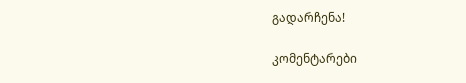გადარჩენა!

კომენტარები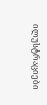ილუსტრაციები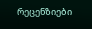რეცენზიები